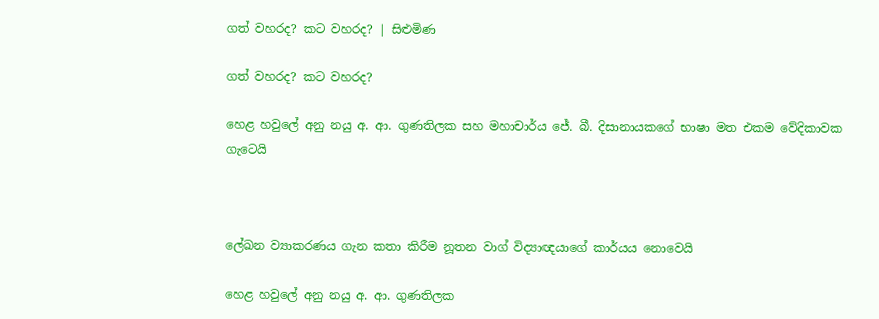ගත් වහරද? කට වහරද? | සිළුමිණ

ගත් වහරද? කට වහරද?

හෙළ හවුලේ අනු නයු අ. ආ. ගුණතිලක සහ මහාචාර්ය ජේ. බී. දිසානායකගේ භාෂා මත එකම වේදිකාවක ගැටෙයි



ලේඛන ව්‍යාකරණය ගැන කතා කිරීම නූතන වාග් විද්‍යාඥයාගේ කාර්යය නොවෙයි

හෙළ හවුලේ අනු නයු අ. ආ. ගුණතිලක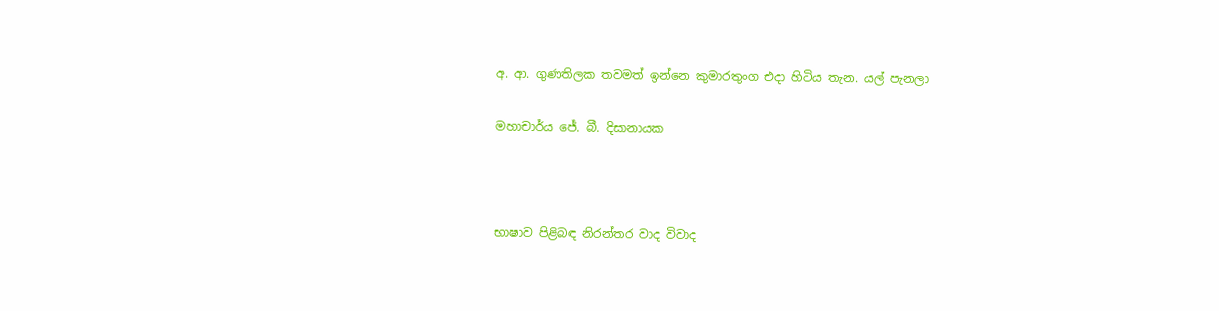අ. ආ. ගුණතිලක තවමත් ඉන්නෙ කුමාරතුංග එදා හිටිය තැන. යල් පැනලා

මහාචාර්ය ජේ. බී. දිසානායක



භාෂාව පිළිබඳ නිරන්තර වාද විවාද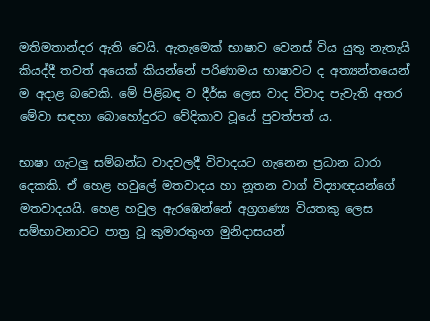මතිමතාන්දර ඇති වෙයි. ඇතැමෙක් භාෂාව වෙනස් විය යුතු නැතැයි කියද්දී තවත් අයෙක් කියන්නේ පරිණාමය භාෂාවට ද අත්‍යන්තයෙන් ම අදාළ බවෙකි. මේ පිළිබඳ ව දීර්ඝ ලෙස වාද විවාද පැවැති අතර මේවා සඳහා බොහෝදුරට වේදිකාව වූයේ පුවත්පත් ය.

භාෂා ගැටලු සම්බන්ධ වාදවලදී විවාදයට ගැනෙන ප්‍රධාන ධාරා දෙකකි. ඒ හෙළ හවුලේ මතවාදය හා නූතන වාග් විද්‍යාඥයන්ගේ මතවාදයයි. හෙළ හවුල ඇරඹෙන්නේ අග්‍රගණ්‍ය වියතකු ලෙස සම්භාවනාවට පාත්‍ර වූ කුමාරතුංග මුනිදාසයන්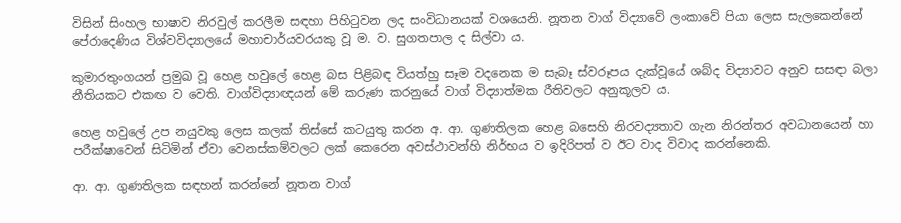විසින් සිංහල භාෂාව නිරවුල් කරලීම සඳහා පිහිටුවන ලද සංවිධානයක් වශයෙනි. නූතන වාග් විද්‍යාවේ ලංකාවේ පියා ලෙස සැලකෙන්නේ පේරාදෙණිය විශ්වවිද්‍යාලයේ මහාචාර්යවරයකු වූ ම. ව. සුගතපාල ද සිල්වා ය.

කුමාරතුංගයන් ප්‍රමුඛ වූ හෙළ හවුලේ හෙළ බස පිළිබඳ වියත්හු සෑම වදනෙක ම සැබෑ ස්වරූපය දැක්වූයේ ශබ්ද විද්‍යාවට අනුව සසඳා බලා නීතියකට එකඟ ව වෙති. වාග්විද්‍යාඥයන් මේ කරුණ කරනුයේ වාග් විද්‍යාත්මක රීතිවලට අනුකූලව ය.

හෙළ හවුලේ උප නයුවකු ලෙස කලක් තිස්සේ කටයුතු කරන අ. ආ. ගුණතිලක හෙළ බසෙහි නිරවද්‍යතාව ගැන නිරන්තර අවධානයෙන් හා පරීක්ෂාවෙන් සිටිමින් ඒවා වෙනස්කම්වලට ලක් කෙරෙන අවස්ථාවන්හි නිර්භය ව ඉදිරිපත් ව ඊට වාද විවාද කරන්නෙකි.

ආ. ආ. ගුණතිලක සඳහන් කරන්නේ නූතන වාග්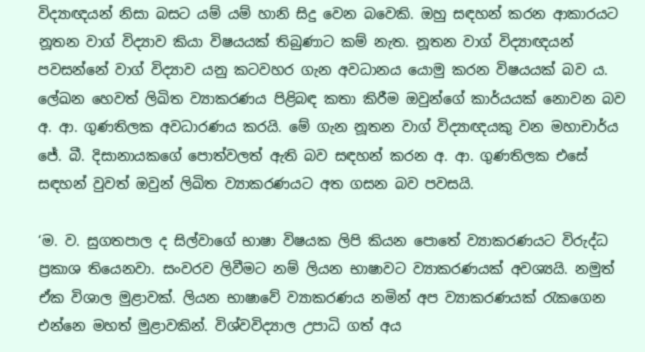විද්‍යාඥයන් නිසා බසට යම් යම් හානි සිදු වෙන බවෙකි. ඔහු සඳහන් කරන ආකාරයට නූතන වාග් විද්‍යාව කියා විෂයයක් තිබුණාට කම් නැත. නූතන වාග් විද්‍යාඥයන් පවසන්නේ වාග් විද්‍යාව යනු කටවහර ගැන අවධානය යොමු කරන විෂයයක් බව ය. ලේඛන හෙවත් ලිඛිත ව්‍යාකරණය පිළිබඳ කතා කිරීම ඔවුන්ගේ කාර්යයක් නොවන බව අ. ආ. ගුණතිලක අවධාරණය කරයි. මේ ගැන නූතන වාග් විද්‍යාඥයකු වන මහාචාර්ය ජේ. බී. දිසානායකගේ පොත්වලත් ඇති බව සඳහන් කරන අ. ආ. ගුණතිලක එසේ සඳහන් වුවත් ඔවුන් ලිඛිත ව්‍යාකරණයට අත ගසන බව පවසයි.

‘ම. ව. සුගතපාල ද සිල්වාගේ භාෂා විෂයක ලිපි කියන පොතේ ව්‍යාකරණයට විරුද්ධ ප්‍රකාශ තියෙනවා. සංවරව ලිවීමට නම් ලියන භාෂාවට ව්‍යාකරණයක් අවශ්‍යයි. නමුත් ඒක විශාල මුළාවක්. ලියන භාෂාවේ ව්‍යාකරණය නමින් අප ව්‍යාකරණයක් රැකගෙන එන්නෙ මහත් මුළාවකින්. විශ්වවිද්‍යාල උපාධි ගත් අය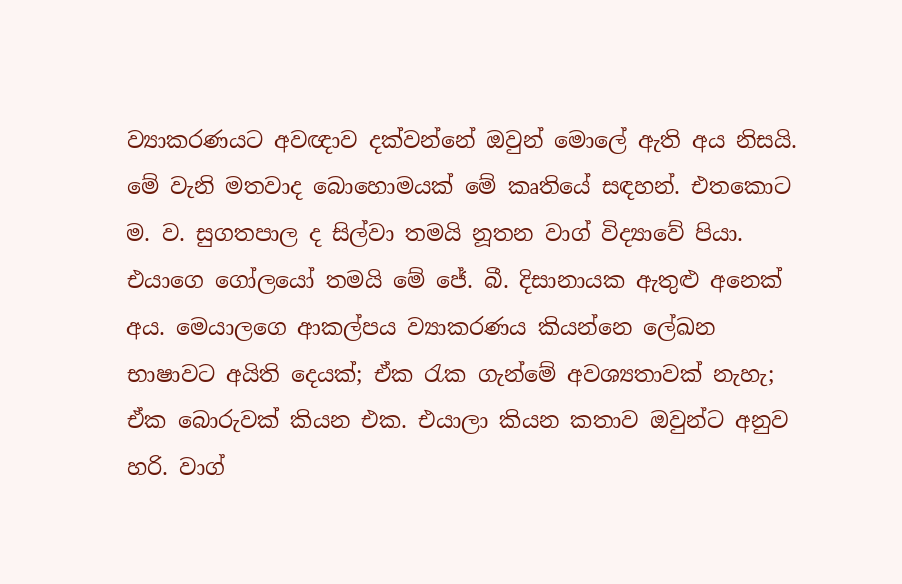ව්‍යාකරණයට අවඥාව දක්වන්නේ ඔවුන් මොලේ ඇති අය නිසයි. මේ වැනි මතවාද බොහොමයක් මේ කෘතියේ සඳහන්. එතකොට ම. ව. සුගතපාල ද සිල්වා තමයි නූතන වාග් විද්‍යාවේ පියා. එයාගෙ ගෝලයෝ තමයි මේ ජේ. බී. දිසානායක ඇතුළු අනෙක් අය. මෙයාලගෙ ආකල්පය ව්‍යාකරණය කියන්නෙ ලේඛන භාෂාවට අයිති දෙයක්; ඒක රැක ගැන්මේ අවශ්‍යතාවක් නැහැ; ඒක බොරුවක් කියන එක. එයාලා කියන කතාව ඔවුන්ට අනුව හරි. වාග්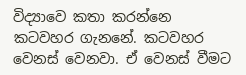විද්‍යාවෙ කතා කරන්නෙ කටවහර ගැනනේ. කටවහර වෙනස් වෙනවා. ඒ වෙනස් වීමට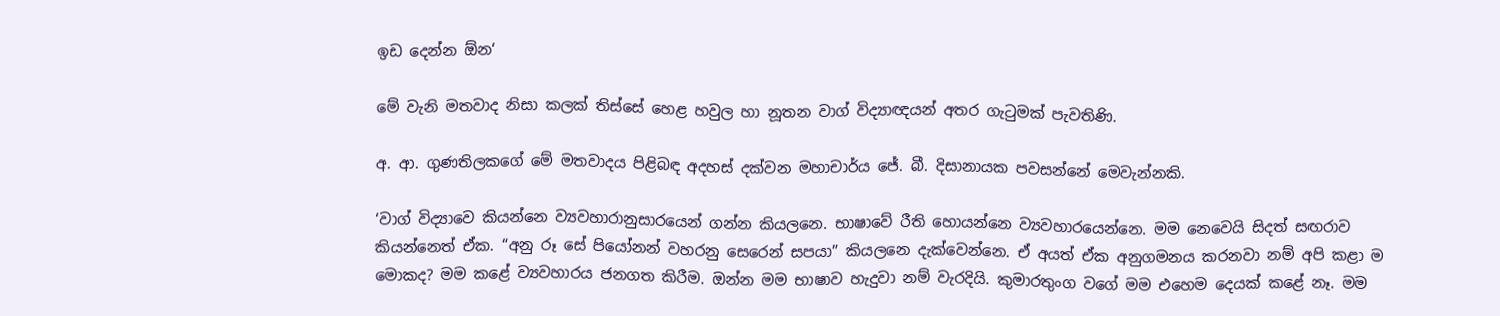ඉඩ දෙන්න ඕන‘

මේ වැනි මතවාද නිසා කලක් තිස්සේ හෙළ හවුල හා නූතන වාග් විද්‍යාඥයන් අතර ගැටුමක් පැවතිණි.

අ. ආ. ගුණතිලකගේ මේ මතවාදය පිළිබඳ අදහස් දක්වන මහාචාර්ය ජේ. බී. දිසානායක පවසන්නේ මෙවැන්නකි.

‘වාග් විද්‍යාවෙ කියන්නෙ ව්‍යවහාරානුසාරයෙන් ගන්න කියලනෙ. භාෂාවේ රීති හොයන්නෙ ව්‍යවහාරයෙන්නෙ. මම නෙවෙයි සිදත් සඟරාව කියන්නෙත් ඒක. “අනු රූ සේ පියෝනන් වහරනු සෙරෙන් සපයා” කියලනෙ දැක්වෙන්නෙ. ඒ අයත් ඒක අනුගමනය කරනවා නම් අපි කළා ම මොකද? මම කළේ ව්‍යවහාරය ජනගත කිරීම. ඔන්න මම භාෂාව හැදුවා නම් වැරදියි. කුමාරතුංග වගේ මම එහෙම දෙයක් කළේ නෑ. මම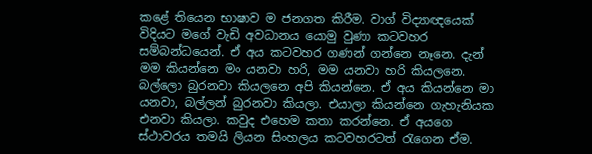කළේ තියෙන භාෂාව ම ජනගත කිරීම. වාග් විද්‍යාඥයෙක් විදියට මගේ වැඩි අවධානය යොමු වුණා කටවහර සම්බන්ධයෙන්. ඒ අය කටවහර ගණන් ගන්නෙ නෑනෙ. දැන් මම කියන්නෙ මං යනවා හරි, මම යනවා හරි කියලනෙ. බල්ලො බුරනවා කියලනෙ අපි කියන්නෙ. ඒ අය කියන්නෙ මා යනවා, බල්ලන් බුරනවා කියලා. එයාලා කියන්නෙ ගැහැනියක එනවා කියලා. කවුද එහෙම කතා කරන්නෙ. ඒ අයගෙ ස්ථාවරය තමයි ලියන සිංහලය කටවහරටත් රැගෙන ඒම.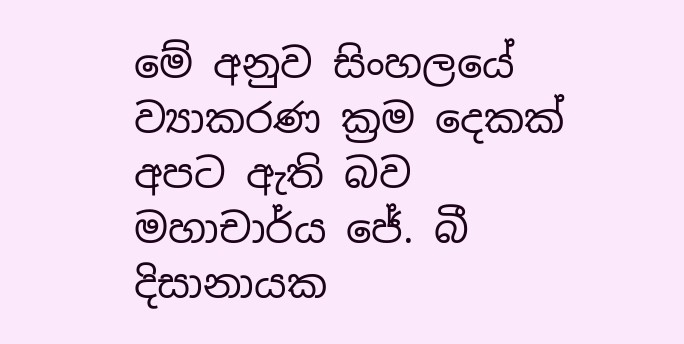මේ අනුව සිංහලයේ ව්‍යාකරණ ක්‍රම දෙකක් අපට ඇති බව මහාචාර්ය ජේ. බී දිසානායක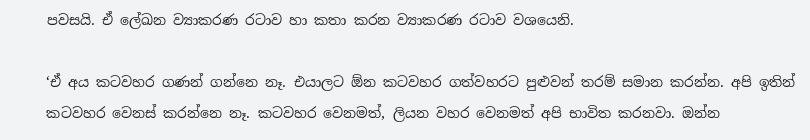පවසයි. ඒ ලේඛන ව්‍යාකරණ රටාව හා කතා කරන ව්‍යාකරණ රටාව වශයෙනි.

‘ඒ අය කටවහර ගණන් ගන්නෙ නෑ. එයාලට ඕන කටවහර ගත්වහරට පුළුවන් තරම් සමාන කරන්න. අපි ඉතින් කටවහර වෙනස් කරන්නෙ නෑ. කටවහර වෙනමත්, ලියන වහර වෙනමත් අපි භාවිත කරනවා. ඔන්න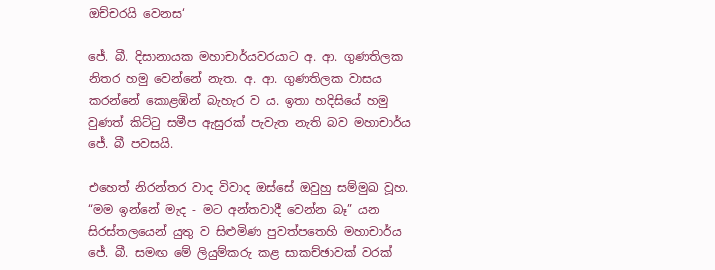ඔච්චරයි වෙනස‘

ජේ. බී. දිසානායක මහාචාර්යවරයාට අ. ආ. ගුණතිලක නිතර හමු වෙන්නේ නැත. අ. ආ. ගුණතිලක වාසය කරන්නේ කොළඹින් බැහැර ව ය. ඉතා හදිසියේ හමු වුණත් කිට්ටු සමීප ඇසුරක් පැවැත නැති බව මහාචාර්ය ජේ. බී පවසයි.

එහෙත් නිරන්තර වාද විවාද ඔස්සේ ඔවුහු සම්මුඛ වූහ. “මම ඉන්නේ මැද - මට අන්තවාදී වෙන්න බෑ” යන සිරස්තලයෙන් යුතු ව සිළුමිණ පුවත්පතෙහි මහාචාර්ය ජේ. බී. සමඟ මේ ලියුම්කරු කළ සාකච්ඡාවක් වරක්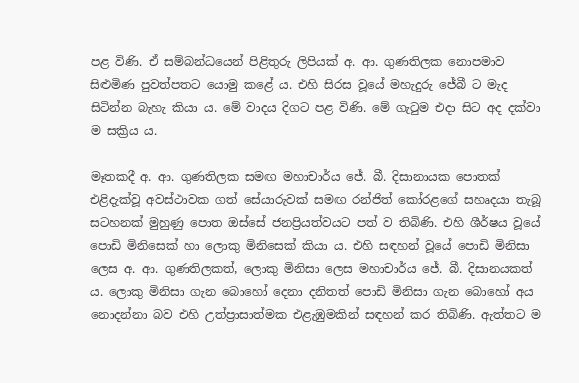පළ විණි. ඒ සම්බන්ධයෙන් පිළිතුරු ලිපියක් අ. ආ. ගුණතිලක නොපමාව සිළුමිණ පුවත්පතට යොමු කළේ ය. එහි සිරස වූයේ මහැදුරු ජේබී ට මැද සිටින්න බැහැ කියා ය. මේ වාදය දිගට පළ විණි. මේ ගැටුම එදා සිට අද දක්වා ම සක්‍රිය ය.

මෑතකදී අ. ආ. ගුණතිලක සමඟ මහාචාර්ය ජේ. බී. දිසානායක පොතක් එළිදැක්වූ අවස්ථාවක ගත් සේයාරුවක් සමඟ රන්ජිත් කෝරළගේ සහෘදයා තැබූ සටහනක් මුහුණු පොත ඔස්සේ ජනප්‍රියත්වයට පත් ව තිබිණි. එහි ශීර්ෂය වූයේ පොඩි මිනිසෙක් හා ලොකු මිනිසෙක් කියා ය. එහි සඳහන් වූයේ පොඩි මිනිසා ලෙස අ. ආ. ගුණතිලකත්, ලොකු මිනිසා ලෙස මහාචාර්ය ජේ. බී. දිසානයකත් ය. ලොකු මිනිසා ගැන බොහෝ දෙනා දනිතත් පොඩි මිනිසා ගැන බොහෝ අය නොදන්නා බව එහි උත්ප්‍රාසාත්මක එළැඹුමකින් සඳහන් කර තිබිණි. ඇත්තට ම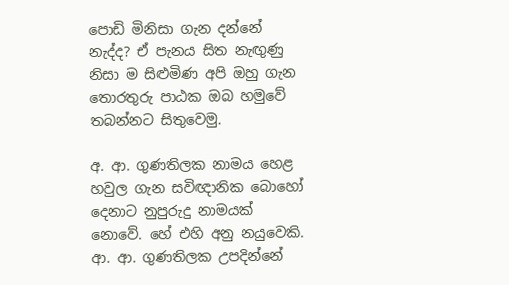පොඩි මිනිසා ගැන දන්නේ නැද්ද? ඒ පැනය සිත නැඟුණු නිසා ම සිළුමිණ අපි ඔහු ගැන තොරතුරු පාඨක ඔබ හමුවේ තබන්නට සිතුවෙමු.

අ. ආ. ගුණතිලක නාමය හෙළ හවුල ගැන සවිඥානික බොහෝ දෙනාට නුපුරුදු නාමයක් නොවේ. හේ එහි අනු නයුවෙකි. ආ. ආ. ගුණතිලක උපදින්නේ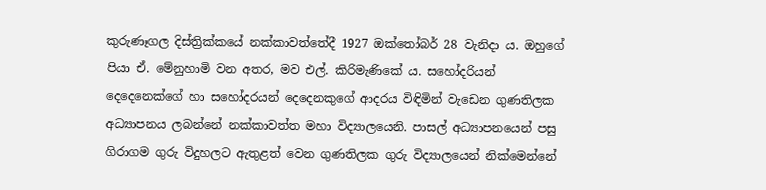කුරුණෑගල දිස්ත්‍රික්කයේ නක්කාවත්තේදී 1927 ඔක්තෝබර් 28 වැනිදා ය. ඔහුගේ පියා ඒ. මේනුහාමි වන අතර, මව එල්. කිරිමැණිකේ ය. සහෝදරියන් දෙදෙනෙක්ගේ හා සහෝදරයන් දෙදෙනකුගේ ආදරය විඳිමින් වැඩෙන ගුණතිලක අධ්‍යාපනය ලබන්නේ නක්කාවත්ත මහා විද්‍යාලයෙනි. පාසල් අධ්‍යාපනයෙන් පසු ගිරාගම ගුරු විදුහලට ඇතුළත් වෙන ගුණතිලක ගුරු විද්‍යාලයෙන් නික්මෙන්නේ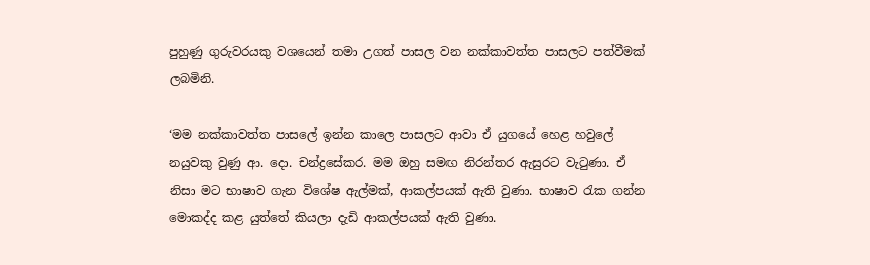පුහුණු ගුරුවරයකු වශයෙන් තමා උගත් පාසල වන නක්කාවත්ත පාසලට පත්වීමක් ලබමිනි.

‘මම නක්කාවත්ත පාසලේ ඉන්න කාලෙ පාසලට ආවා ඒ යුගයේ හෙළ හවුලේ නයුවකු වුණු ආ. දො. චන්ද්‍රසේකර. මම ඔහු සමඟ නිරන්තර ඇසුරට වැටුණා. ඒ නිසා මට භාෂාව ගැන විශේෂ ඇල්මක්, ආකල්පයක් ඇති වුණා. භාෂාව රැක ගන්න මොකද්ද කළ යුත්තේ කියලා දැඩි ආකල්පයක් ඇති වුණා.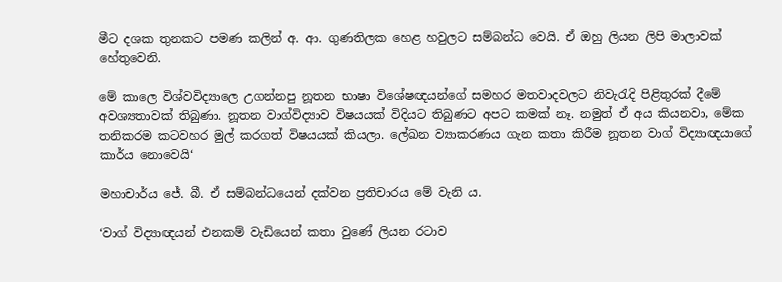මීට දශක තුනකට පමණ කලින් අ. ආ. ගුණතිලක හෙළ හවුලට සම්බන්ධ වෙයි. ඒ ඔහු ලියන ලිපි මාලාවක් හේතුවෙනි.

මේ කාලෙ විශ්වවිද්‍යාලෙ උගන්නපු නූතන භාෂා විශේෂඥයන්ගේ සමහර මතවාදවලට නිවැරැදි පිළිතුරක් දීමේ අවශ්‍යතාවක් තිබුණා. නූතන වාග්විද්‍යාව විෂයයක් විදියට තිබුණට අපට කමක් නෑ. නමුත් ඒ අය කියනවා, මේක තනිකරම කටවහර මුල් කරගත් විෂයයක් කියලා. ලේඛන ව්‍යාකරණය ගැන කතා කිරීම නූතන වාග් විද්‍යාඥයාගේ කාර්ය නොවෙයි‘

මහාචාර්ය ජේ. බී. ඒ සම්බන්ධයෙන් දක්වන ප්‍රතිචාරය මේ වැනි ය.

‘වාග් විද්‍යාඥයන් එනකම් වැඩියෙන් කතා වුණේ ලියන රටාව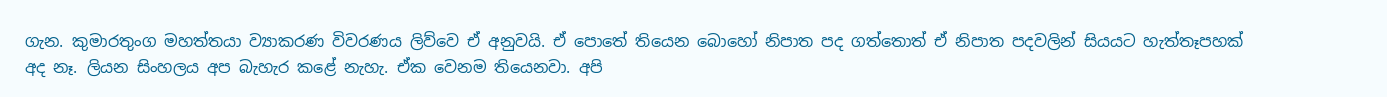ගැන. කුමාරතුංග මහත්තයා ව්‍යාකරණ විවරණය ලිව්වෙ ඒ අනුවයි. ඒ පොතේ තියෙන බොහෝ නිපාත පද ගත්තොත් ඒ නිපාත පදවලින් සියයට හැත්තෑපහක් අද නෑ. ලියන සිංහලය අප බැහැර කළේ නැහැ. ඒක වෙනම තියෙනවා. අපි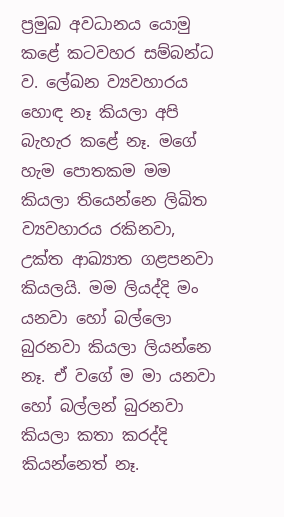ප්‍රමුඛ අවධානය යොමු කළේ කටවහර සම්බන්ධ ව. ලේඛන ව්‍යවහාරය හොඳ නෑ කියලා අපි බැහැර කළේ නෑ. මගේ හැම පොතකම මම කියලා තියෙන්නෙ ලිඛිත ව්‍යවහාරය රකිනවා, උක්ත ආඛ්‍යාත ගළපනවා කියලයි. මම ලියද්දි මං යනවා හෝ බල්ලො බුරනවා කියලා ලියන්නෙ නෑ. ඒ වගේ ම මා යනවා හෝ බල්ලන් බුරනවා කියලා කතා කරද්දි කියන්නෙත් නෑ.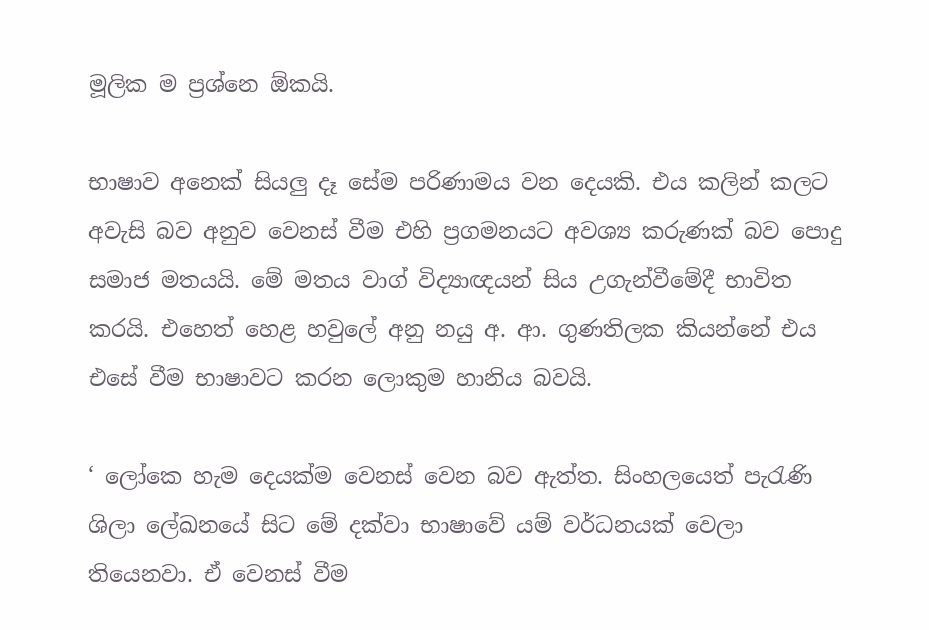මූලික ම ප්‍රශ්නෙ ඕකයි.

භාෂාව අනෙක් සියලු දෑ සේම පරිණාමය වන දෙයකි. එය කලින් කලට අවැසි බව අනුව වෙනස් වීම එහි ප්‍රගමනයට අවශ්‍ය කරුණක් බව පොදු සමාජ මතයයි. මේ මතය වාග් විද්‍යාඥයන් සිය උගැන්වීමේදී භාවිත කරයි. එහෙත් හෙළ හවුලේ අනු නයු අ. ආ. ගුණතිලක කියන්නේ එය එසේ වීම භාෂාවට කරන ලොකුම හානිය බවයි.

‘ ලෝකෙ හැම දෙයක්ම වෙනස් වෙන බව ඇත්ත. සිංහලයෙත් පැරැණි ශිලා ලේඛනයේ සිට මේ දක්වා භාෂාවේ යම් වර්ධනයක් වෙලා තියෙනවා. ඒ වෙනස් වීම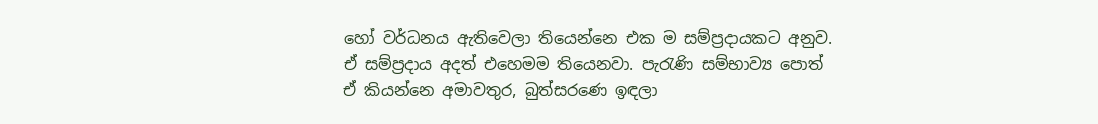හෝ වර්ධනය ඇතිවෙලා තියෙන්නෙ එක ම සම්ප්‍රදායකට අනුව. ඒ සම්ප්‍රදාය අදත් එහෙමම තියෙනවා. පැරැණි සම්භාව්‍ය පොත් ඒ කියන්නෙ අමාවතුර, බුත්සරණෙ ඉඳලා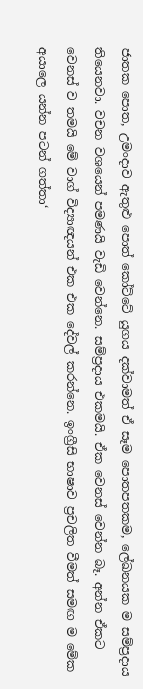ජාතක පොත, උමංදාව ඇතුළු පොත් කෝට්ටේ යුගය දක්වාමත් ඒ සෑම පොතපතකම, ලේඛනයක ම සම්ප්‍රදාය තියෙනවා. වචන වශයෙන් පමණයි වැඩි වෙන්නෙ. සම්ප්‍රදාය එකමයි. ඒක වෙනස් වෙන්න බෑ. අන්න ඒකට වෙනස් ව තමයි මේ වාග් විද්‍යාඥයන් එක එක දේවල් කරන්නෙ. ඉංග්‍රීසි භාෂාව ප්‍රචලිත වීමත් සමඟ ම මේක අයාලෙ යන්න පටන් ගත්තා‘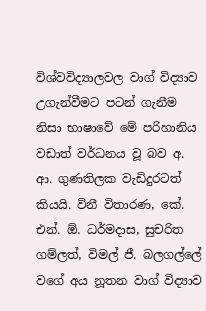විශ්වවිද්‍යාලවල වාග් විද්‍යාව උගැන්වීමට පටන් ගැනීම නිසා භාෂාවේ මේ පරිහානිය වඩාත් වර්ධනය වූ බව අ. ආ. ගුණතිලක වැඩිදුරටත් කියයි. විනී විතාරණ, කේ. එන්. ඕ. ධර්මදාස, සුචරිත ගම්ලත්, විමල් ජී. බලගල්ලේ වගේ අය නූතන වාග් විද්‍යාව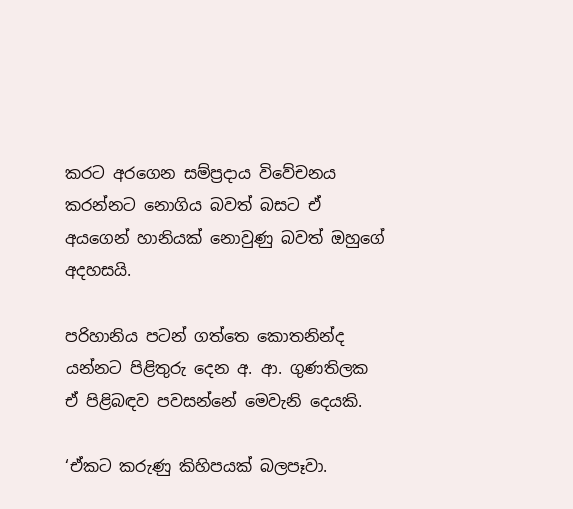කරට අරගෙන සම්ප්‍රදාය විවේචනය කරන්නට නොගිය බවත් බසට ඒ අයගෙන් හානියක් නොවුණු බවත් ඔහුගේ අදහසයි.

පරිහානිය පටන් ගත්තෙ කොතනින්ද යන්නට පිළිතුරු දෙන අ. ආ. ගුණතිලක ඒ පිළිබඳව පවසන්නේ මෙවැනි දෙයකි.

‘ඒකට කරුණු කිහිපයක් බලපෑවා.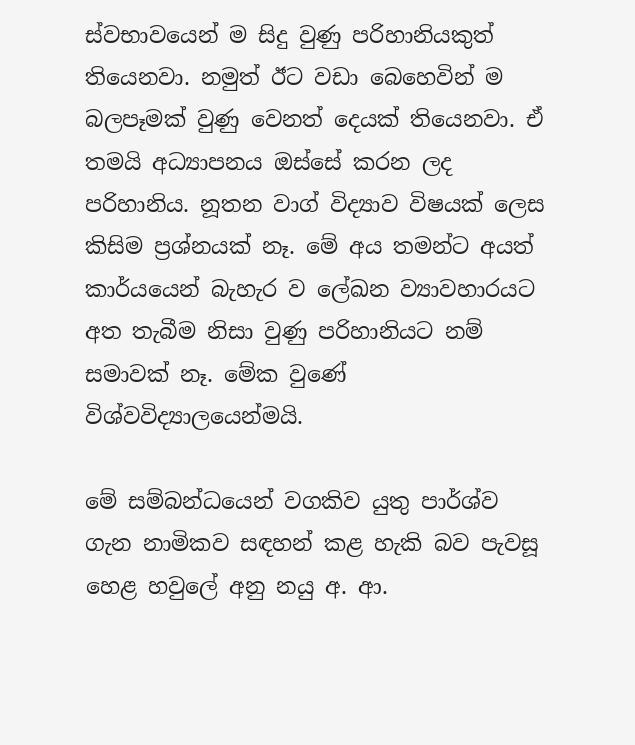ස්වභාවයෙන් ම සිදු වුණු පරිහානියකුත් තියෙනවා. නමුත් ඊට වඩා බෙහෙවින් ම බලපෑමක් වුණු වෙනත් දෙයක් තියෙනවා. ඒ තමයි අධ්‍යාපනය ඔස්සේ කරන ලද පරිහානිය. නූතන වාග් විද්‍යාව විෂයක් ලෙස කිසිම ප්‍රශ්නයක් නෑ. මේ අය තමන්ට අයත් කාර්යයෙන් බැහැර ව ලේඛන ව්‍යාවහාරයට අත තැබීම නිසා වුණු පරිහානියට නම් සමාවක් නෑ. මේක වුණේ විශ්වවිද්‍යාලයෙන්මයි.

මේ සම්බන්ධයෙන් වගකිව යුතු පාර්ශ්ව ගැන නාමිකව සඳහන් කළ හැකි බව පැවසූ හෙළ හවුලේ අනු නයු අ. ආ.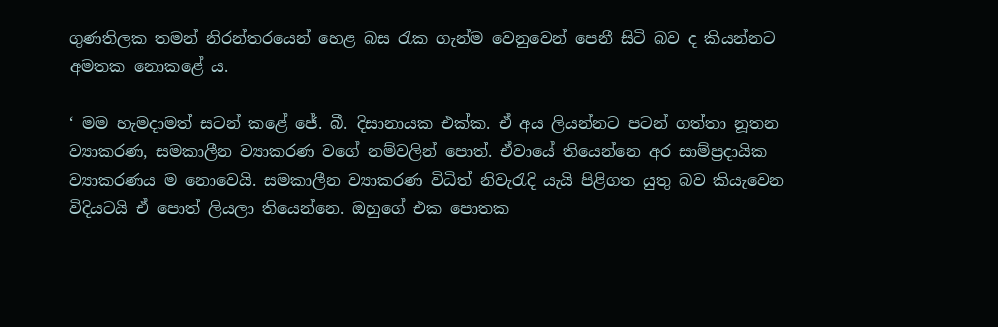ගුණතිලක තමන් නිරන්තරයෙන් හෙළ බස රැක ගැන්ම වෙනුවෙන් පෙනී සිටි බව ද කියන්නට අමතක නොකළේ ය.

‘ මම හැමදාමත් සටන් කළේ ජේ. බී. දිසානායක එක්ක. ඒ අය ලියන්නට පටන් ගත්තා නූතන ව්‍යාකරණ, සමකාලීන ව්‍යාකරණ වගේ නම්වලින් පොත්. ඒවායේ තියෙන්නෙ අර සාම්ප්‍රදායික ව්‍යාකරණය ම නොවෙයි. සමකාලීන ව්‍යාකරණ විධිත් නිවැරැදි යැයි පිළිගත යුතු බව කියැවෙන විදියටයි ඒ පොත් ලියලා තියෙන්නෙ. ඔහුගේ එක පොතක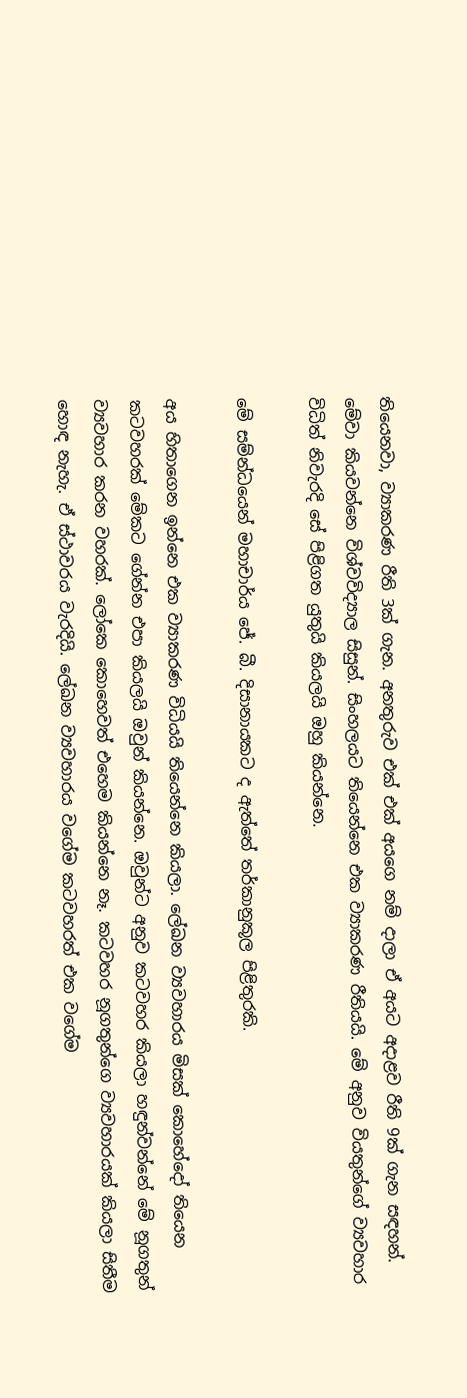තියෙනවා, ව්‍යාකරණ රීති 3ක් ගැන. අනතුරුව එක් එක් අයගෙ නම් දාලා ඒ අයට අදාළව රීති 9ක් ගැන සඳහන්. මේවා කියවන්නෙ විශ්වවිද්‍යාල සිසුන්. සිංහලයට තියෙන්නෙ එක ව්‍යාකරණ රීතියයි. මේ අනුව වියතුන්ගේ ව්‍යවහාර විධිත් නිවැරදි සේ පිළිගත යුතුයි කියලයි ඔහු කියන්නෙ.

මේ සම්න්ධයෙන් මහාචාර්ය ජේ. බී. දිසානායකට ද ඇත්තේ තර්කානුකූල පිළිතුරකි.

අය හිතාගෙන ඉන්නෙ එක ව්‍යාකරණ විධියයි තියෙන්නෙ කියලා. ලේඛන ව්‍යවහාරය මිසක් කොහේදෝ තියෙන කටවහරක් මේකට ගේන්න එපා කියලයි ඔවුන් කියන්නෙ. ඔවුන්ට අනුව කටවහර කියලා හඳුන්වන්නේ මේ නූගතුන් ව්‍යවහාර කරන වහරක්. ලෝකෙ කොහෙවත් එහෙම කියන්නෙ නෑ. කටවහර නූගතුන්ගෙ ව්‍යවහාරයක් කියලා සිතීම හොඳ නැහැ. ඒ ස්ථාවරය වැරදියි. ලේඛන ව්‍යවහාරය වගේම කටවහරත් එක වගේම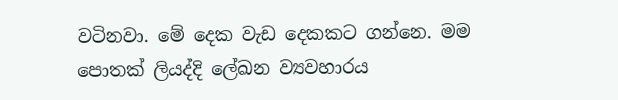වටිනවා. මේ දෙක වැඩ දෙකකට ගන්නෙ. මම පොතක් ලියද්දි ලේඛන ව්‍යවහාරය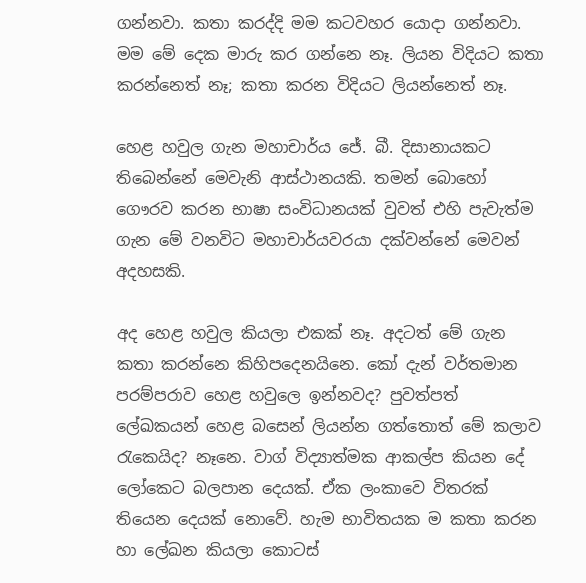ගන්නවා. කතා කරද්දි මම කටවහර යොදා ගන්නවා. මම මේ දෙක මාරු කර ගන්නෙ නෑ. ලියන විදියට කතා කරන්නෙත් නෑ; කතා කරන විදියට ලියන්නෙත් නෑ.

හෙළ හවුල ගැන මහාචාර්ය ජේ. බී. දිසානායකට තිබෙන්නේ මෙවැනි ආස්ථානයකි. තමන් බොහෝ ගෞරව කරන භාෂා සංවිධානයක් වුවත් එහි පැවැත්ම ගැන මේ වනවිට මහාචාර්යවරයා දක්වන්නේ මෙවන් අදහසකි.

අද හෙළ හවුල කියලා එකක් නෑ. අදටත් මේ ගැන කතා කරන්නෙ කිහිපදෙනයිනෙ. කෝ දැන් වර්තමාන පරම්පරාව හෙළ හවුලෙ ඉන්නවද? පුවත්පත් ලේඛකයන් හෙළ බසෙන් ලියන්න ගත්තොත් මේ කලාව රැකෙයිද? නෑනෙ. වාග් විද්‍යාත්මක ආකල්ප කියන දේ ලෝකෙට බලපාන දෙයක්. ඒක ලංකාවෙ විතරක් තියෙන දෙයක් නොවේ. හැම භාවිතයක ම කතා කරන හා ලේඛන කියලා කොටස්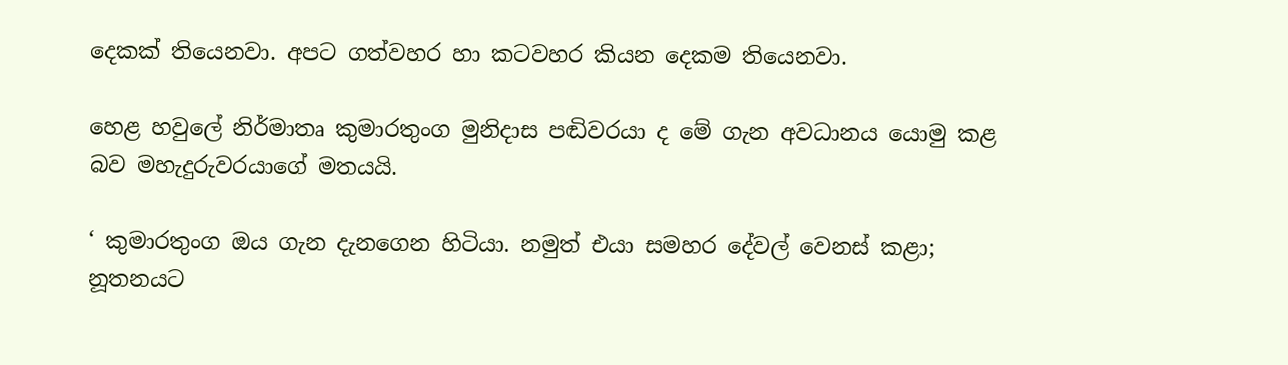දෙකක් තියෙනවා. අපට ගත්වහර හා කටවහර කියන දෙකම තියෙනවා.

හෙළ හවුලේ නිර්මාතෘ කුමාරතුංග මුනිදාස පඬිවරයා ද මේ ගැන අවධානය යොමු කළ බව මහැදුරුවරයාගේ මතයයි.

‘ කුමාරතුංග ඔය ගැන දැනගෙන හිටියා. නමුත් එයා සමහර දේවල් වෙනස් කළා; නූතනයට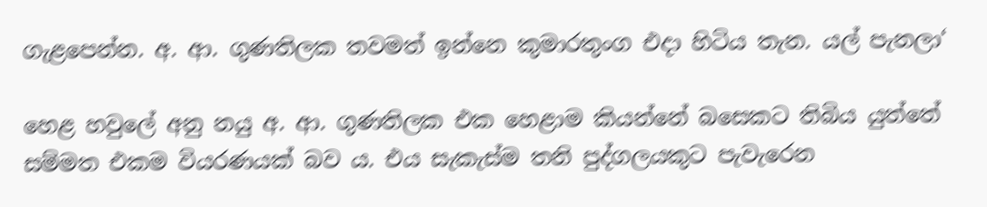ගැළපෙන්න. අ. ආ. ගුණතිලක තවමත් ඉන්නෙ කුමාරතුංග එදා හිටිය තැන. යල් පැනලා‘

හෙළ හවුලේ අනු නයු අ. ආ. ගුණතිලක එක හෙළාම කියන්නේ බසෙකට තිබිය යුත්තේ සම්මත එකම වියරණයක් බව ය. එය සැකැස්ම තනි පුද්ගලයකුට පැවැරෙන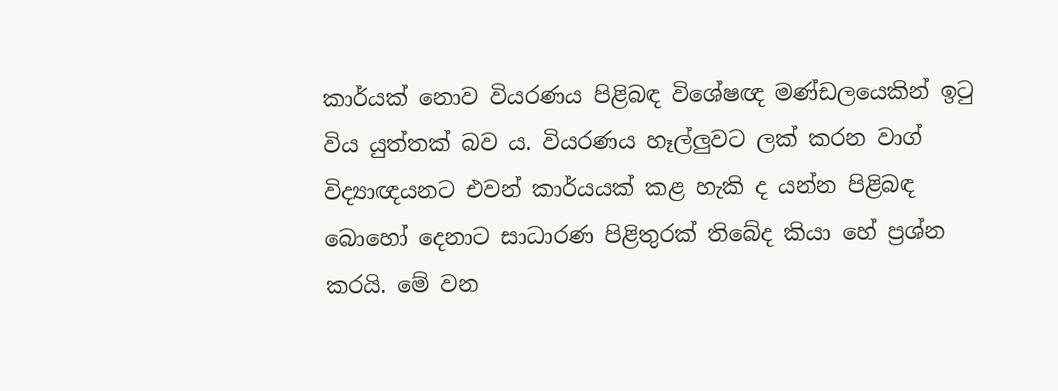කාර්යක් නොව වියරණය පිළිබඳ විශේෂඥ මණ්ඩලයෙකින් ඉටු විය යුත්තක් බව ය. වියරණය හෑල්ලුවට ලක් කරන වාග් විද්‍යාඥයනට එවන් කාර්යයක් කළ හැකි ද යන්න පිළිබඳ බොහෝ දෙනාට සාධාරණ පිළිතුරක් තිබේද කියා හේ ප්‍රශ්න කරයි. මේ වන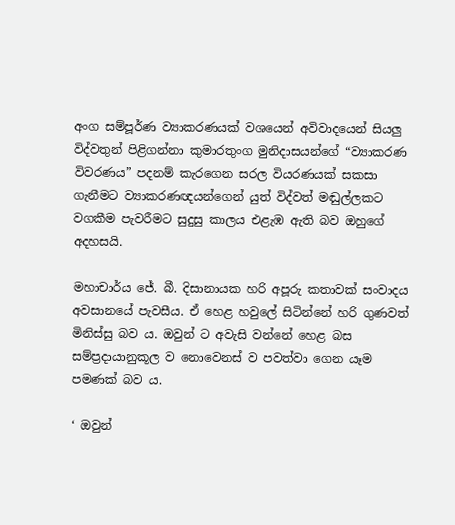අංග සම්පූර්ණ ව්‍යාකරණයක් වශයෙන් අවිවාදයෙන් සියලු විද්වතුන් පිළිගන්නා කුමාරතුංග මුනිදාසයන්ගේ “ව්‍යාකරණ විවරණය” පදනම් කැරගෙන සරල වියරණයක් සකසා ගැනීමට ව්‍යාකරණඥයන්ගෙන් යුත් විද්වත් මඬුල්ලකට වගකීම පැවරීමට සුදුසු කාලය එළැඹ ඇති බව ඔහුගේ අදහසයි.

මහාචාර්ය ජේ. බී. දිසානායක හරි අපූරු කතාවක් සංවාදය අවසානයේ පැවසීය. ඒ හෙළ හවුලේ සිටින්නේ හරි ගුණවත් මිනිස්සු බව ය. ඔවුන් ට අවැසි වන්නේ හෙළ බස සම්ප්‍රදායානුකූල ව නොවෙනස් ව පවත්වා ගෙන යෑම පමණක් බව ය.

‘ ඔවුන්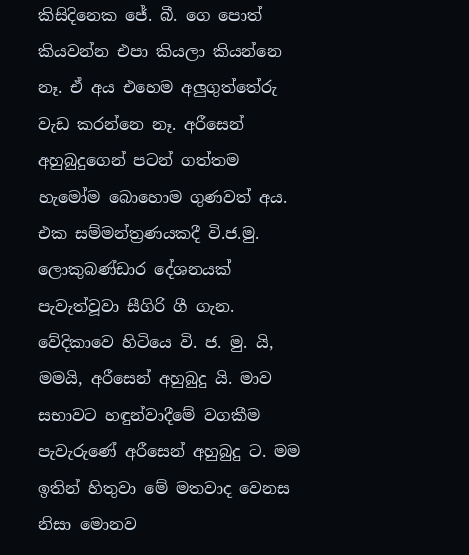කිසිදිනෙක ජේ. බී. ගෙ පොත් කියවන්න එපා කියලා කියන්නෙ නෑ. ඒ අය එහෙම අලුගුත්තේරු වැඩ කරන්නෙ නෑ. අරීසෙන් අහුබුදුගෙන් පටන් ගත්තම හැමෝම බොහොම ගුණවත් අය. එක සම්මන්ත්‍රණයකදී වි.ජ.මු. ලොකුබණ්ඩාර දේශනයක් පැවැත්වූවා සීගිරි ගී ගැන. වේදිකාවෙ හිටියෙ වි. ජ. මු. යි, මමයි, අරීසෙන් අහුබුදු යි. මාව සභාවට හඳුන්වාදීමේ වගකීම පැවැරුණේ අරීසෙන් අහුබුදු ට. මම ඉතින් හිතුවා මේ මතවාද වෙනස නිසා මොනව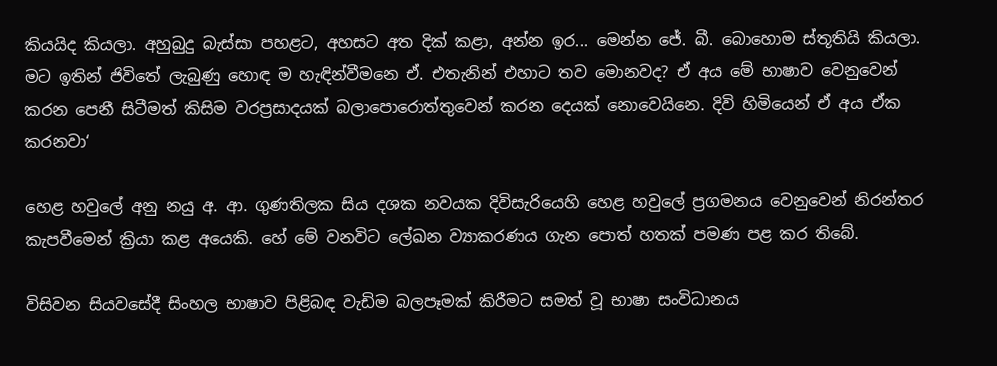කියයිද කියලා. අහුබුදු බැස්සා පහළට, අහසට අත දික් කළා, අන්න ඉර... මෙන්න ජේ. බී. බොහොම ස්තූතියි කියලා. මට ඉතින් ජිවිතේ ලැබුණු හොඳ ම හැඳින්වීමනෙ ඒ. එතැනින් එහාට තව මොනවද? ඒ අය මේ භාෂාව වෙනුවෙන් කරන පෙනී සිටීමත් කිසිම වරප්‍රසාදයක් බලාපොරොත්තුවෙන් කරන දෙයක් නොවෙයිනෙ. දිවි හිමියෙන් ඒ අය ඒක කරනවා‘

හෙළ හවුලේ අනු නයු අ. ආ. ගුණතිලක සිය දශක නවයක දිවිසැරියෙහි හෙළ හවුලේ ප්‍රගමනය වෙනුවෙන් නිරන්තර කැපවීමෙන් ක්‍රියා කළ අයෙකි. හේ මේ වනවිට ලේඛන ව්‍යාකරණය ගැන පොත් හතක් පමණ පළ කර තිබේ.

විසිවන සියවසේදී සිංහල භාෂාව පිළිබඳ වැඩිම බලපෑමක් කිරීමට සමත් වූ භාෂා සංවිධානය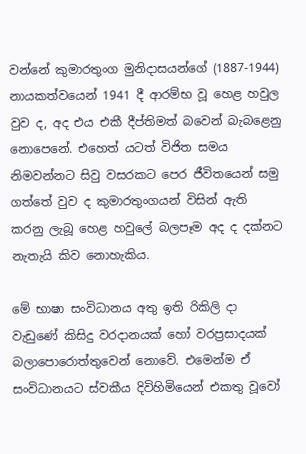වන්නේ කුමාරතුංග මුනිදාසයන්ගේ (1887-1944) නායකත්වයෙන් 1941 දී ආරම්භ වූ හෙළ හවුල වුව ද, අද එය එකී දීප්තිමත් බවෙන් බැබළෙනු නොපෙනේ. එහෙත් යටත් විජිත සමය නිමවන්නට සිවු වසරකට පෙර ජීවිතයෙන් සමු ගත්තේ වුව ද කුමාරතුංගයන් විසින් ඇති කරනු ලැබූ හෙළ හවුලේ බලපෑම අද ද දක්නට නැතැයි කිව නොහැකිය.

මේ භාෂා සංවිධානය අතු ඉති රිකිලි දා වැඩුණේ කිසිදු වරදානයක් හෝ වරප්‍රසාදයක් බලාපොරොත්තුවෙන් නොවේ. එමෙන්ම ඒ සංවිධානයට ස්වකීය දිවිහිමියෙන් එකතු වූවෝ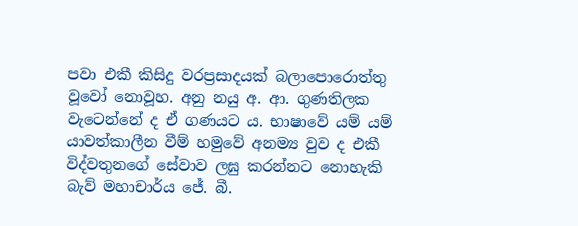පවා එකී කිසිදු වරප්‍රසාදයක් බලාපොරොත්තු වූවෝ නොවූහ. අනු නයු අ. ආ. ගුණතිලක වැටෙන්නේ ද ඒ ගණයට ය. භාෂාවේ යම් යම් යාවත්කාලීන වීම් හමුවේ අනම්‍ය වුව ද එකී විද්වතුනගේ සේවාව ලඝු කරන්නට නොහැකි බැව් මහාචාර්ය ජේ. බී.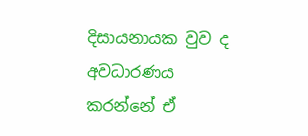දිසායනායක වුව ද අවධාරණය කරන්නේ ඒ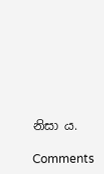නිසා ය.

Comments